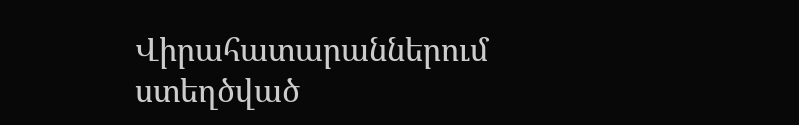Վիրահատարաններում ստեղծված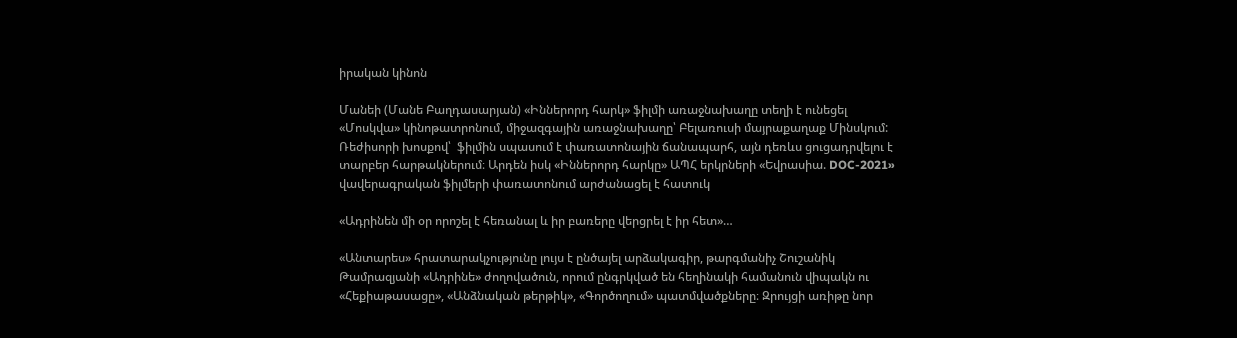իրական կինոն

Մանեի (Մանե Բաղդասարյան) «Իններորդ հարկ» ֆիլմի առաջնախաղը տեղի է ունեցել «Մոսկվա» կինոթատրոնում, միջազգային առաջնախաղը՝ Բելառուսի մայրաքաղաք Մինսկում: Ռեժիսորի խոսքով՝  ֆիլմին սպասում է փառատոնային ճանապարհ, այն դեռևս ցուցադրվելու է տարբեր հարթակներում։ Արդեն իսկ «Իններորդ հարկը» ԱՊՀ երկրների «Եվրասիա. DOC-2021» վավերագրական ֆիլմերի փառատոնում արժանացել է հատուկ

«Ադրինեն մի օր որոշել է հեռանալ և իր բառերը վերցրել է իր հետ»…

«Անտարես» հրատարակչությունը լույս է ընծայել արձակագիր, թարգմանիչ Շուշանիկ Թամրազյանի «Ադրինե» ժողովածուն, որում ընգրկված են հեղինակի համանուն վիպակն ու «Հեքիաթասացը», «Անձնական թերթիկ», «Գործողում» պատմվածքները։ Զրույցի առիթը նոր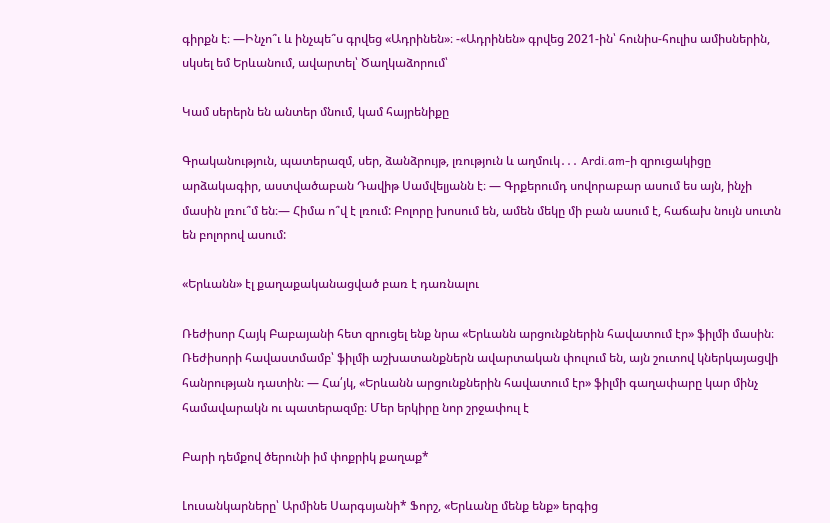գիրքն է։ —Ինչո՞ւ և ինչպե՞ս գրվեց «Ադրինեն»։ -«Ադրինեն» գրվեց 2021-ին՝ հունիս-հուլիս ամիսներին, սկսել եմ Երևանում, ավարտել՝ Ծաղկաձորում՝

Կամ սերերն են անտեր մնում, կամ հայրենիքը

Գրականություն, պատերազմ, սեր, ձանձրույթ, լռություն և աղմուկ․․․ Ardi.am-ի զրուցակիցը արձակագիր, աստվածաբան Դավիթ Սամվելյանն է։ — Գրքերումդ սովորաբար ասում ես այն, ինչի մասին լռու՞մ են։— Հիմա ո՞վ է լռում: Բոլորը խոսում են, ամեն մեկը մի բան ասում է, հաճախ նույն սուտն են բոլորով ասում:

«Երևանն» էլ քաղաքականացված բառ է դառնալու

Ռեժիսոր Հայկ Բաբայանի հետ զրուցել ենք նրա «Երևանն արցունքներին հավատում էր» ֆիլմի մասին։ Ռեժիսորի հավաստմամբ՝ ֆիլմի աշխատանքներն ավարտական փուլում են, այն շուտով կներկայացվի հանրության դատին։ — Հա՛յկ, «Երևանն արցունքներին հավատում էր» ֆիլմի գաղափարը կար մինչ համավարակն ու պատերազմը։ Մեր երկիրը նոր շրջափուլ է

Բարի դեմքով ծերունի իմ փոքրիկ քաղաք*

Լուսանկարները՝ Արմինե Սարգսյանի* Ֆորշ, «Երևանը մենք ենք» երգից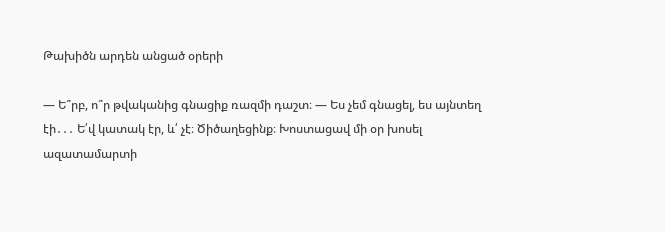Թախիծն արդեն անցած օրերի

— Ե՞րբ, ո՞ր թվականից գնացիք ռազմի դաշտ։ — Ես չեմ գնացել, ես այնտեղ էի․․․ Ե՛վ կատակ էր, և՛ չէ։ Ծիծաղեցինք։ Խոստացավ մի օր խոսել ազատամարտի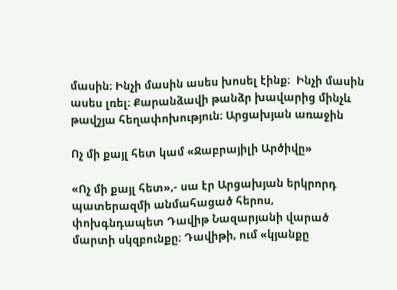մասին։ Ինչի մասին ասես խոսել էինք։  Ինչի մասին ասես լռել։ Քարանձավի թանձր խավարից մինչև թավշյա հեղափոխություն։ Արցախյան առաջին

Ոչ մի քայլ հետ կամ «Ջաբրայիլի Արծիվը»

«Ոչ մի քայլ հետ»,- սա էր Արցախյան երկրորդ պատերազմի անմահացած հերոս, փոխգնդապետ Դավիթ Նազարյանի վարած մարտի սկզբունքը։ Դավիթի, ում «կյանքը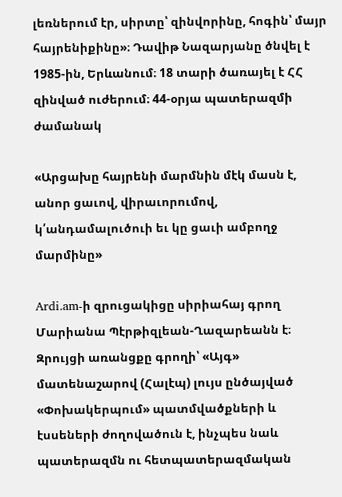լեռներում էր, սիրտը՝ զինվորինը, հոգին՝ մայր հայրենիքինը»։ Դավիթ Նազարյանը ծնվել է 1985-ին, Երևանում։ 18 տարի ծառայել է ՀՀ զինված ուժերում։ 44-օրյա պատերազմի ժամանակ

«Արցախը հայրենի մարմնին մէկ մասն է, անոր ցաւով, վիրաւորումով, կ՛անդամալուծուի եւ կը ցաւի ամբողջ մարմինը»

Ardi.am-ի զրուցակիցը սիրիահայ գրող Մարիանա Պէրթիզլեան-Ղազարեանն է։ Զրույցի առանցքը գրողի՝ «Այգ» մատենաշարով (Հալէպ) լույս ընծայված «Փոխակերպում» պատմվածքների և էսսեների ժողովածուն է, ինչպես նաև պատերազմն ու հետպատերազմական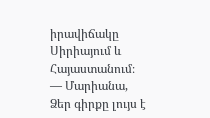իրավիճակը Սիրիայում և Հայաստանում։ — Մարիանա, Ձեր գիրքը լույս է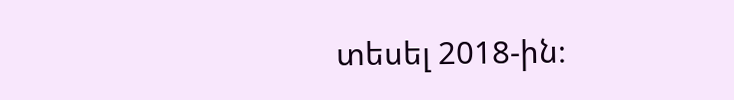տեսել 2018-ին։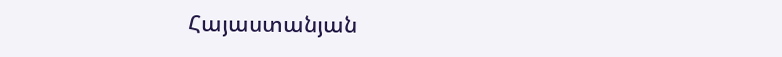Հայաստանյան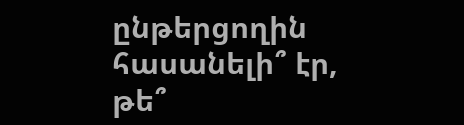ընթերցողին հասանելի՞ էր, թե՞